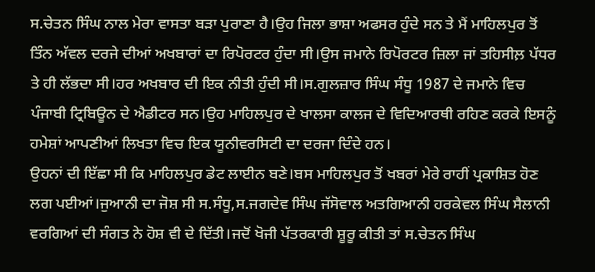ਸ.ਚੇਤਨ ਸਿੰਘ ਨਾਲ ਮੇਰਾ ਵਾਸਤਾ ਬੜਾ ਪੁਰਾਣਾ ਹੈ।ਉਹ ਜਿਲਾ ਭਾਸ਼ਾ ਅਫਸਰ ਹੁੰਦੇ ਸਨ ਤੇ ਮੈਂ ਮਾਹਿਲਪੁਰ ਤੋਂ ਤਿੰਨ ਅੱਵਲ ਦਰਜੇ ਦੀਆਂ ਅਖਬਾਰਾਂ ਦਾ ਰਿਪੋਰਟਰ ਹੁੰਦਾ ਸੀ।ਉਸ ਜਮਾਨੇ ਰਿਪੋਰਟਰ ਜ਼ਿਲਾ ਜਾਂ ਤਹਿਸੀਲ਼ ਪੱਧਰ ਤੇ ਹੀ ਲੱਭਦਾ ਸੀ।ਹਰ ਅਖਬਾਰ ਦੀ ਇਕ ਨੀਤੀ ਹੁੰਦੀ ਸੀ।ਸ.ਗੁਲਜ਼ਾਰ ਸਿੰਘ ਸੰਧੂ 1987 ਦੇ ਜਮਾਨੇ ਵਿਚ ਪੰਜਾਬੀ ਟ੍ਰਿਬਿਊਨ ਦੇ ਐਡੀਟਰ ਸਨ।ਉਹ ਮਾਹਿਲਪੁਰ ਦੇ ਖਾਲਸਾ ਕਾਲਜ ਦੇ ਵਿਦਿਆਰਥੀ ਰਹਿਣ ਕਰਕੇ ਇਸਨੂੰ ਹਮੇਸ਼ਾਂ ਆਪਣੀਆਂ ਲਿਖਤਾ ਵਿਚ ਇਕ ਯੂਨੀਵਰਸਿਟੀ ਦਾ ਦਰਜਾ ਦਿੰਦੇ ਹਨ।
ਉਹਨਾਂ ਦੀ ਇੱਛਾ ਸੀ ਕਿ ਮਾਹਿਲਪੁਰ ਡੇਟ ਲਾਈਨ ਬਣੇ।ਬਸ ਮਾਹਿਲਪੁਰ ਤੋਂ ਖਬਰਾਂ ਮੇਰੇ ਰਾਹੀਂ ਪ੍ਰਕਾਸ਼ਿਤ ਹੋਣ ਲਗ ਪਈਆਂ।ਜੁਆਨੀ ਦਾ ਜੋਸ਼ ਸੀ ਸ.ਸੰਧੂ,ਸ.ਜਗਦੇਵ ਸਿੰਘ ਜੱਸੋਵਾਲ ਅਤਗਿਆਨੀ ਹਰਕੇਵਲ ਸਿੰਘ ਸੈਲਾਨੀ ਵਰਗਿਆਂ ਦੀ ਸੰਗਤ ਨੇ ਹੋਸ਼ ਵੀ ਦੇ ਦਿੱਤੀ।ਜਦੋਂ ਖੋਜੀ ਪੱਤਰਕਾਰੀ ਸ਼ੂਰੂ ਕੀਤੀ ਤਾਂ ਸ.ਚੇਤਨ ਸਿੰਘ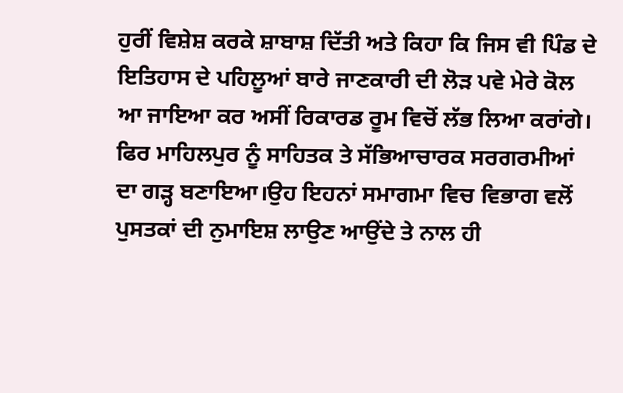ਹੁਰੀਂ ਵਿਸ਼ੇਸ਼ ਕਰਕੇ ਸ਼ਾਬਾਸ਼ ਦਿੱਤੀ ਅਤੇ ਕਿਹਾ ਕਿ ਜਿਸ ਵੀ ਪਿੰਡ ਦੇ ਇਤਿਹਾਸ ਦੇ ਪਹਿਲੂਆਂ ਬਾਰੇ ਜਾਣਕਾਰੀ ਦੀ ਲੋੜ ਪਵੇ ਮੇਰੇ ਕੋਲ ਆ ਜਾਇਆ ਕਰ ਅਸੀਂ ਰਿਕਾਰਡ ਰੂਮ ਵਿਚੋਂ ਲੱਭ ਲਿਆ ਕਰਾਂਗੇ।
ਫਿਰ ਮਾਹਿਲਪੁਰ ਨੂੰ ਸਾਹਿਤਕ ਤੇ ਸੱਭਿਆਚਾਰਕ ਸਰਗਰਮੀਆਂ ਦਾ ਗੜ੍ਹ ਬਣਾਇਆ।ਉਹ ਇਹਨਾਂ ਸਮਾਗਮਾ ਵਿਚ ਵਿਭਾਗ ਵਲੋਂ ਪੁਸਤਕਾਂ ਦੀ ਨੁਮਾਇਸ਼ ਲਾਉਣ ਆਉਂਦੇ ਤੇ ਨਾਲ ਹੀ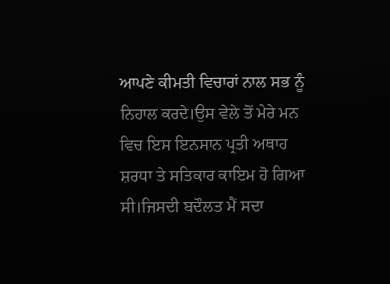ਆਪਣੇ ਕੀਮਤੀ ਵਿਚਾਰਾਂ ਨਾਲ ਸਭ ਨੂੰ ਨਿਹਾਲ ਕਰਦੇ।ਉਸ ਵੇਲੇ ਤੋਂ ਮੇਰੇ ਮਨ ਵਿਚ ਇਸ ਇਨਸਾਨ ਪ੍ਰਤੀ ਅਥਾਹ ਸ਼ਰਧਾ ਤੇ ਸਤਿਕਾਰ ਕਾਇਮ ਹੋ ਗਿਆ ਸੀ।ਜਿਸਦੀ ਬਦੌਲਤ ਮੈਂ ਸਦਾ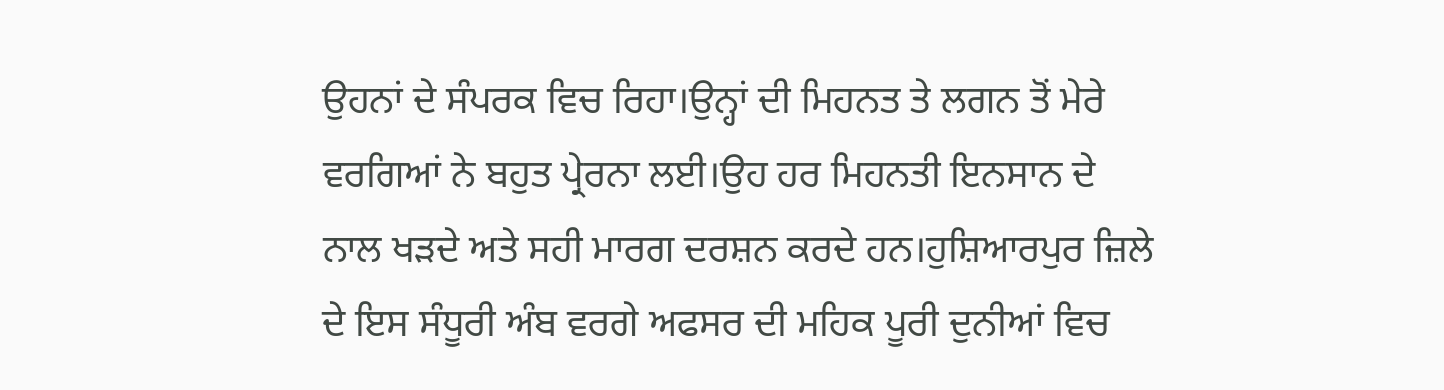ਉਹਨਾਂ ਦੇ ਸੰਪਰਕ ਵਿਚ ਰਿਹਾ।ਉਨ੍ਹਾਂ ਦੀ ਮਿਹਨਤ ਤੇ ਲਗਨ ਤੋਂ ਮੇਰੇ ਵਰਗਿਆਂ ਨੇ ਬਹੁਤ ਪ੍ਰੇਰਨਾ ਲਈ।ਉਹ ਹਰ ਮਿਹਨਤੀ ਇਨਸਾਨ ਦੇ ਨਾਲ ਖੜਦੇ ਅਤੇ ਸਹੀ ਮਾਰਗ ਦਰਸ਼ਨ ਕਰਦੇ ਹਨ।ਹੁਸ਼ਿਆਰਪੁਰ ਜ਼ਿਲੇ ਦੇ ਇਸ ਸੰਧੂਰੀ ਅੰਬ ਵਰਗੇ ਅਫਸਰ ਦੀ ਮਹਿਕ ਪੂਰੀ ਦੁਨੀਆਂ ਵਿਚ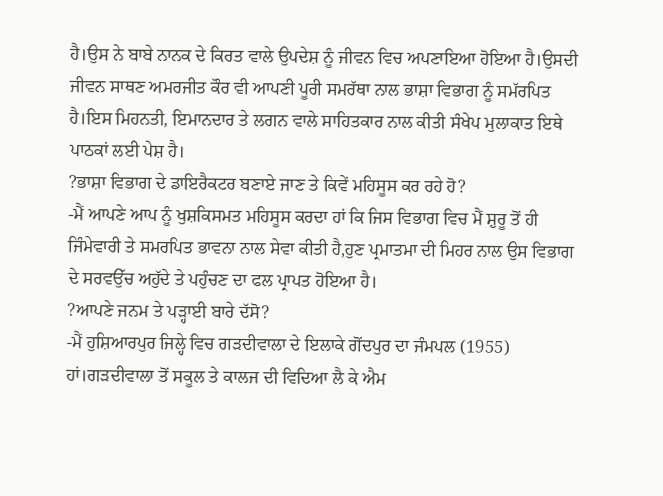ਹੈ।ਉਸ ਨੇ ਬਾਬੇ ਨਾਨਕ ਦੇ ਕਿਰਤ ਵਾਲੇ ਉਪਦੇਸ਼ ਨੂੰ ਜੀਵਨ ਵਿਚ ਅਪਣਾਇਆ ਹੋਇਆ ਹੈ।ਉਸਦੀ ਜੀਵਨ ਸਾਥਣ ਅਮਰਜੀਤ ਕੌਰ ਵੀ ਆਪਣੀ ਪੂਰੀ ਸਮਰੱਥਾ ਨਾਲ ਭਾਸ਼ਾ ਵਿਭਾਗ ਨੂੰ ਸਮੱਰਪਿਤ ਹੈ।ਇਸ ਮਿਹਨਤੀ, ਇਮਾਨਦਾਰ ਤੇ ਲਗਨ ਵਾਲੇ ਸਾਹਿਤਕਾਰ ਨਾਲ ਕੀਤੀ ਸੰਖੇਪ ਮੁਲਾਕਾਤ ਇਥੇ ਪਾਠਕਾਂ ਲਈ ਪੇਸ਼ ਹੈ।
?ਭਾਸ਼ਾ ਵਿਭਾਗ ਦੇ ਡਾਇਰੈਕਟਰ ਬਣਾਏ ਜਾਣ ਤੇ ਕਿਵੇਂ ਮਹਿਸੂਸ ਕਰ ਰਹੇ ਹੋ?
-ਮੈਂ ਆਪਣੇ ਆਪ ਨੂੰ ਖੁਸ਼ਕਿਸਮਤ ਮਹਿਸੂਸ ਕਰਦਾ ਹਾਂ ਕਿ ਜਿਸ ਵਿਭਾਗ ਵਿਚ ਮੈਂ ਸ਼ੁਰੂ ਤੋਂ ਹੀ ਜਿੰਮੇਵਾਰੀ ਤੇ ਸਮਰਪਿਤ ਭਾਵਨਾ ਨਾਲ ਸੇਵਾ ਕੀਤੀ ਹੈ,ਹੁਣ ਪ੍ਰਮਾਤਮਾ ਦੀ ਮਿਹਰ ਨਾਲ ਉਸ ਵਿਭਾਗ ਦੇ ਸਰਵਉੱਚ ਅਹੁੱਦੇ ਤੇ ਪਹੁੰਚਣ ਦਾ ਫਲ ਪ੍ਰਾਪਤ ਹੋਇਆ ਹੈ।
?ਆਪਣੇ ਜਨਮ ਤੇ ਪੜ੍ਹਾਈ ਬਾਰੇ ਦੱਸੋ?
-ਮੈਂ ਹੁਸ਼ਿਆਰਪੁਰ ਜਿਲ੍ਹੇ ਵਿਚ ਗੜਦੀਵਾਲਾ ਦੇ ਇਲਾਕੇ ਗੋਂਦਪੁਰ ਦਾ ਜੰਮਪਲ (1955) ਹਾਂ।ਗੜਦੀਵਾਲਾ ਤੋਂ ਸਕੂਲ ਤੇ ਕਾਲਜ ਦੀ ਵਿਦਿਆ ਲੈ ਕੇ ਐਮ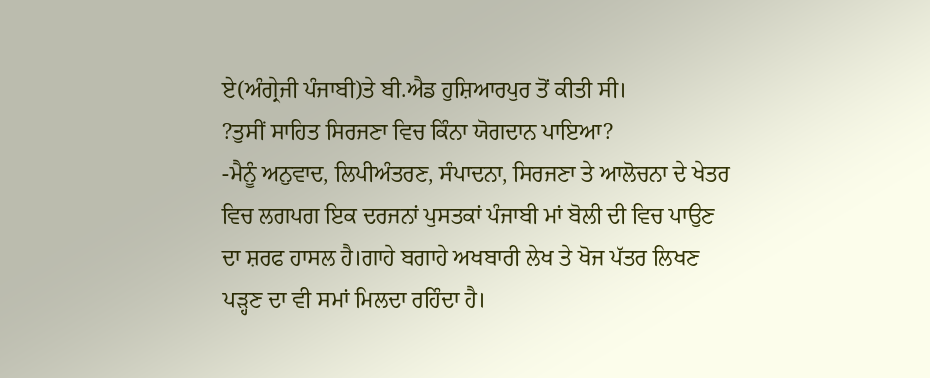ਏ(ਅੰਗ੍ਰੇਜੀ ਪੰਜਾਬੀ)ਤੇ ਬੀ.ਐਡ ਹੁਸ਼ਿਆਰਪੁਰ ਤੋਂ ਕੀਤੀ ਸੀ।
?ਤੁਸੀਂ ਸਾਹਿਤ ਸਿਰਜਣਾ ਵਿਚ ਕਿੰਨਾ ਯੋਗਦਾਨ ਪਾਇਆ?
-ਮੈਨੂੰ ਅਨੁਵਾਦ, ਲਿਪੀਅੰਤਰਣ, ਸੰਪਾਦਨਾ, ਸਿਰਜਣਾ ਤੇ ਆਲੋਚਨਾ ਦੇ ਖੇਤਰ ਵਿਚ ਲਗਪਗ ਇਕ ਦਰਜਨਾਂ ਪੁਸਤਕਾਂ ਪੰਜਾਬੀ ਮਾਂ ਬੋਲੀ ਦੀ ਵਿਚ ਪਾਉਣ ਦਾ ਸ਼ਰਫ ਹਾਸਲ ਹੈ।ਗਾਹੇ ਬਗਾਹੇ ਅਖਬਾਰੀ ਲੇਖ ਤੇ ਖੋਜ ਪੱਤਰ ਲਿਖਣ ਪੜ੍ਹਣ ਦਾ ਵੀ ਸਮਾਂ ਮਿਲਦਾ ਰਹਿੰਦਾ ਹੈ।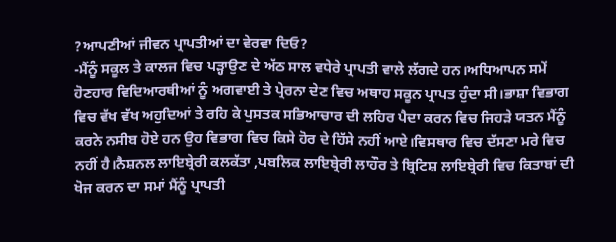?ਆਪਣੀਆਂ ਜੀਵਨ ਪ੍ਰਾਪਤੀਆਂ ਦਾ ਵੇਰਵਾ ਦਿਓ?
-ਮੈਂਨੂੰ ਸਕੂਲ ਤੇ ਕਾਲਜ ਵਿਚ ਪੜ੍ਹਾਉਣ ਦੇ ਅੱਠ ਸਾਲ ਵਧੇਰੇ ਪ੍ਰਾਪਤੀ ਵਾਲੇ ਲੱਗਦੇ ਹਨ।ਅਧਿਆਪਨ ਸਮੇਂ ਹੋਣਹਾਰ ਵਿਦਿਆਰਥੀਆਂ ਨੂੰ ਅਗਵਾਈ ਤੇ ਪ੍ਰੇਰਨਾ ਦੇਣ ਵਿਚ ਅਥਾਹ ਸਕੂਨ ਪ੍ਰਾਪਤ ਹੁੰਦਾ ਸੀ।ਭਾਸ਼ਾ ਵਿਭਾਗ ਵਿਚ ਵੱਖ ਵੱਖ ਅਹੁਦਿਆਂ ਤੇ ਰਹਿ ਕੇ ਪੁਸਤਕ ਸਭਿਆਚਾਰ ਦੀ ਲਹਿਰ ਪੈਦਾ ਕਰਨ ਵਿਚ ਜਿਹੜੇ ਯਤਨ ਮੈਂਨੂੰ ਕਰਨੇ ਨਸੀਬ ਹੋਏ ਹਨ ਉਹ ਵਿਭਾਗ ਵਿਚ ਕਿਸੇ ਹੋਰ ਦੇ ਹਿੱਸੇ ਨਹੀਂ ਆਏ।ਵਿਸਥਾਰ ਵਿਚ ਦੱਸਣਾ ਮਰੇ ਵਿਚ ਨਹੀਂ ਹੈ।ਨੈਸ਼ਨਲ ਲਾਇਬ੍ਰੇਰੀ ਕਲਕੱਤਾ ,ਪਬਲਿਕ ਲਾਇਬ੍ਰੇਰੀ ਲਾਹੌਰ ਤੇ ਬ੍ਰਿਟਿਸ਼ ਲਾਇਬ੍ਰੇਰੀ ਵਿਚ ਕਿਤਾਬਾਂ ਦੀ ਖੋਜ ਕਰਨ ਦਾ ਸਮਾਂ ਮੈਂਨੂੰ ਪ੍ਰਾਪਤੀ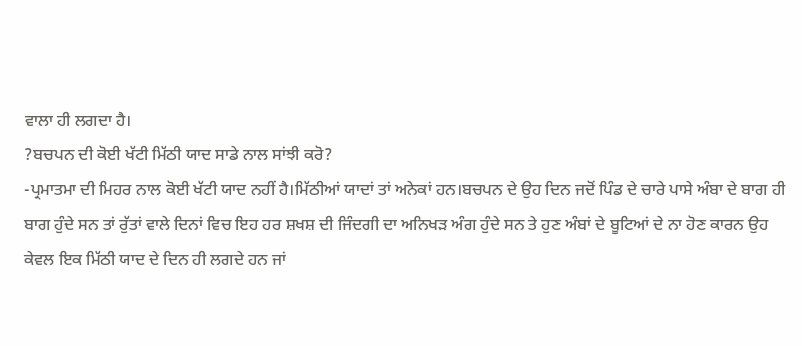ਵਾਲਾ ਹੀ ਲਗਦਾ ਹੈ।
?ਬਚਪਨ ਦੀ ਕੋਈ ਖੱਟੀ ਮਿੱਠੀ ਯਾਦ ਸਾਡੇ ਨਾਲ ਸਾਂਝੀ ਕਰੋ?
-ਪ੍ਰਮਾਤਮਾ ਦੀ ਮਿਹਰ ਨਾਲ ਕੋਈ ਖੱਟੀ ਯਾਦ ਨਹੀਂ ਹੈ।ਮਿੱਠੀਆਂ ਯਾਦਾਂ ਤਾਂ ਅਨੇਕਾਂ ਹਨ।ਬਚਪਨ ਦੇ ਉਹ ਦਿਨ ਜਦੋਂ ਪਿੰਡ ਦੇ ਚਾਰੇ ਪਾਸੇ ਅੰਬਾ ਦੇ ਬਾਗ ਹੀ ਬਾਗ ਹੁੰਦੇ ਸਨ ਤਾਂ ਰੁੱਤਾਂ ਵਾਲੇ ਦਿਨਾਂ ਵਿਚ ਇਹ ਹਰ ਸ਼ਖਸ਼ ਦੀ ਜਿੰਦਗੀ ਦਾ ਅਨਿਖੜ ਅੰਗ ਹੁੰਦੇ ਸਨ ਤੇ ਹੁਣ ਅੰਬਾਂ ਦੇ ਬੂਟਿਆਂ ਦੇ ਨਾ ਹੋਣ ਕਾਰਨ ਉਹ ਕੇਵਲ ਇਕ ਮਿੱਠੀ ਯਾਦ ਦੇ ਦਿਨ ਹੀ ਲਗਦੇ ਹਨ ਜਾਂ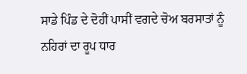ਸਾਡੇ ਪਿੰਡ ਦੇ ਦੋਹੀਂ ਪਾਸੀਂ ਵਗਦੇ ਚੋਅ ਬਰਸਾਤਾਂ ਨੂੰ ਨਹਿਰਾਂ ਦਾ ਰੂਪ ਧਾਰ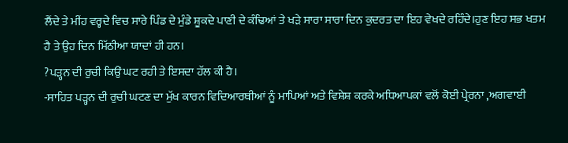ਲੈਂਦੇ ਤੇ ਮੀਂਹ ਵਰ੍ਹਦੇ ਵਿਚ ਸਾਰੇ ਪਿੰਡ ਦੇ ਮੁੰਡੇ ਸ਼ੂਕਦੇ ਪਾਣੀ ਦੇ ਕੰਢਿਆਂ ਤੇ ਖੜੇ ਸਾਰਾ ਸਾਰਾ ਦਿਨ ਕੁਦਰਤ ਦਾ ਇਹ ਵੇਖਦੇ ਰਹਿੰਦੇ।ਹੁਣ ਇਹ ਸਭ ਖਤਮ ਹੈ ਤੇ ਉਹ ਦਿਨ ਮਿੱਠੀਆ ਯਾਦਾਂ ਹੀ ਹਨ।
?ਪੜ੍ਹਨ ਦੀ ਰੁਚੀ ਕਿਉਂ ਘਟ ਰਹੀ ਤੇ ਇਸਦਾ ਹੱਲ ਕੀ ਹੈ।
-ਸਾਹਿਤ ਪੜ੍ਹਨ ਦੀ ਰੁਚੀ ਘਟਣ ਦਾ ਮੁੱਖ ਕਾਰਨ ਵਿਦਿਆਰਥੀਆਂ ਨੂੰ ਮਾਪਿਆਂ ਅਤੇ ਵਿਸ਼ੇਸ਼ ਕਰਕੇ ਅਧਿਆਪਕਾਂ ਵਲੋਂ ਕੋਈ ਪ੍ਰੇਰਨਾ ,ਅਗਵਾਈ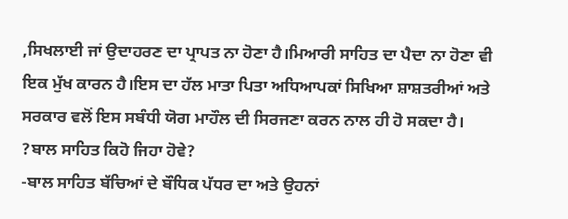,ਸਿਖਲਾਈ ਜਾਂ ਉਦਾਹਰਣ ਦਾ ਪ੍ਰਾਪਤ ਨਾ ਹੋਣਾ ਹੈ।ਮਿਆਰੀ ਸਾਹਿਤ ਦਾ ਪੈਦਾ ਨਾ ਹੋਣਾ ਵੀ ਇਕ ਮੁੱਖ ਕਾਰਨ ਹੈ।ਇਸ ਦਾ ਹੱਲ ਮਾਤਾ ਪਿਤਾ ਅਧਿਆਪਕਾਂ ਸਿਖਿਆ ਸ਼ਾਸ਼ਤਰੀਆਂ ਅਤੇ ਸਰਕਾਰ ਵਲੋਂ ਇਸ ਸਬੰਧੀ ਯੋਗ ਮਾਹੌਲ ਦੀ ਸਿਰਜਣਾ ਕਰਨ ਨਾਲ ਹੀ ਹੋ ਸਕਦਾ ਹੈ।
?ਬਾਲ ਸਾਹਿਤ ਕਿਹੋ ਜਿਹਾ ਹੋਵੇ?
-ਬਾਲ ਸਾਹਿਤ ਬੱਚਿਆਂ ਦੇ ਬੌਧਿਕ ਪੱਧਰ ਦਾ ਅਤੇ ਉਹਨਾਂ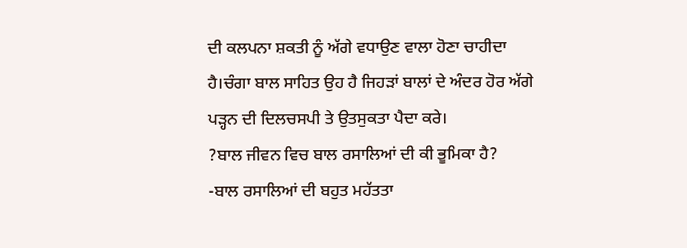ਦੀ ਕਲਪਨਾ ਸ਼ਕਤੀ ਨੂੰ ਅੱਗੇ ਵਧਾਉਣ ਵਾਲਾ ਹੋਣਾ ਚਾਹੀਦਾ ਹੈ।ਚੰਗਾ ਬਾਲ ਸਾਹਿਤ ਉਹ ਹੈ ਜਿਹੜਾਂ ਬਾਲਾਂ ਦੇ ਅੰਦਰ ਹੋਰ ਅੱਗੇ ਪੜ੍ਹਨ ਦੀ ਦਿਲਚਸਪੀ ਤੇ ਉਤਸੁਕਤਾ ਪੈਦਾ ਕਰੇ।
?ਬਾਲ ਜੀਵਨ ਵਿਚ ਬਾਲ ਰਸਾਲਿਆਂ ਦੀ ਕੀ ਭੂਮਿਕਾ ਹੈ?
-ਬਾਲ ਰਸਾਲਿਆਂ ਦੀ ਬਹੁਤ ਮਹੱਤਤਾ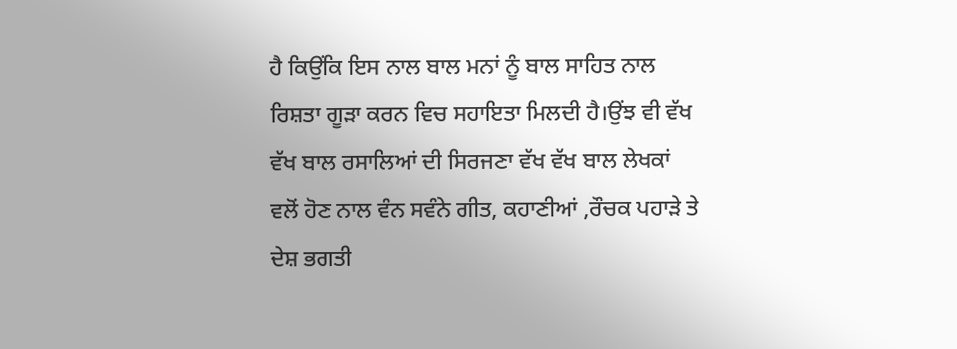ਹੈ ਕਿਉਂਕਿ ਇਸ ਨਾਲ ਬਾਲ ਮਨਾਂ ਨੂੰ ਬਾਲ ਸਾਹਿਤ ਨਾਲ ਰਿਸ਼ਤਾ ਗੂੜਾ ਕਰਨ ਵਿਚ ਸਹਾਇਤਾ ਮਿਲਦੀ ਹੈ।ਉਂਝ ਵੀ ਵੱਖ ਵੱਖ ਬਾਲ ਰਸਾਲਿਆਂ ਦੀ ਸਿਰਜਣਾ ਵੱਖ ਵੱਖ ਬਾਲ ਲੇਖਕਾਂ ਵਲੋਂ ਹੋਣ ਨਾਲ ਵੰਨ ਸਵੰਨੇ ਗੀਤ, ਕਹਾਣੀਆਂ ,ਰੌਚਕ ਪਹਾੜੇ ਤੇ ਦੇਸ਼ ਭਗਤੀ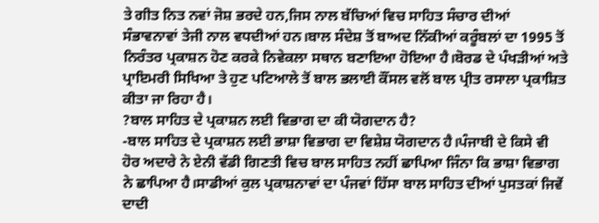ਤੇ ਗੀਤ ਨਿਤ ਨਵਾਂ ਜੋਸ਼ ਭਰਦੇ ਹਨ,ਜਿਸ ਨਾਲ ਬੱਚਿਆਂ ਵਿਚ ਸਾਹਿਤ ਸੰਚਾਰ ਦੀਆਂ ਸੰਭਾਵਨਾਵਾਂ ਤੇਜੀ ਨਾਲ ਵਧਦੀਆਂ ਹਨ।ਬਾਲ ਸੰਦੇਸ਼ ਤੋਂ ਬਾਅਦ ਨਿੱਕੀਆਂ ਕਰੂੰਬਲਾਂ ਦਾ 1995 ਤੋਂ ਨਿਰੰਤਰ ਪ੍ਰਕਾਸ਼ਨ ਹੋਣ ਕਰਕੇ ਨਿਵੇਕਲਾ ਸਥਾਨ ਬਣਾਇਆ ਹੋਇਆ ਹੈ।ਬੋਰਡ ਦੇ ਪੰਖੜੀਆਂ ਅਤੇ ਪ੍ਰਾਇਮਰੀ ਸਿਖਿਆ ਤੇ ਹੁਣ ਪਟਿਆਲੇ ਤੋਂ ਬਾਲ ਭਲਾਈ ਕੌਂਸਲ ਵਲੋਂ ਬਾਲ ਪ੍ਰੀਤ ਰਸਾਲਾ ਪ੍ਰਕਾਸ਼ਿਤ ਕੀਤਾ ਜਾ ਰਿਹਾ ਹੈ।
?ਬਾਲ ਸਾਹਿਤ ਦੇ ਪ੍ਰਕਾਸ਼ਨ ਲਈ ਵਿਭਾਗ ਦਾ ਕੀ ਯੋਗਦਾਨ ਹੈ?
-ਬਾਲ ਸਾਹਿਤ ਦੇ ਪ੍ਰਕਾਸ਼ਨ ਲਈ ਭਾਸ਼ਾ ਵਿਭਾਗ ਦਾ ਵਿਸ਼ੇਸ਼ ਯੋਗਦਾਨ ਹੈ।ਪੰਜਾਬੀ ਦੇ ਕਿਸੇ ਵੀ ਹੋਰ ਅਦਾਰੇ ਨੇ ਏਨੀ ਵੱਡੀ ਗਿਣਤੀ ਵਿਚ ਬਾਲ ਸਾਹਿਤ ਨਹੀਂ ਛਾਪਿਆ ਜਿੰਨਾ ਕਿ ਭਾਸ਼ਾ ਵਿਭਾਗ ਨੇ ਛਾਪਿਆ ਹੈ।ਸਾਡੀਆਂ ਕੁਲ ਪ੍ਰਕਾਸ਼ਨਾਵਾਂ ਦਾ ਪੰਜਵਾਂ ਹਿੱਸਾ ਬਾਲ ਸਾਹਿਤ ਦੀਆਂ ਪੁਸਤਕਾਂ ਜਿਵੇਂ ਦਾਦੀ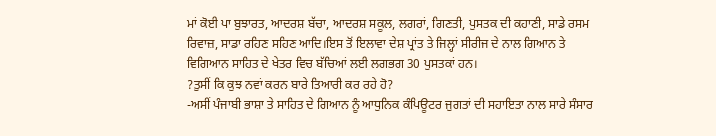ਮਾਂ ਕੋਈ ਪਾ ਬੁਝਾਰਤ, ਆਦਰਸ਼ ਬੱਚਾ, ਆਦਰਸ਼ ਸਕੂਲ, ਲਗਰਾਂ, ਗਿਣਤੀ, ਪੁਸਤਕ ਦੀ ਕਹਾਣੀ, ਸਾਡੇ ਰਸਮ ਰਿਵਾਜ਼, ਸਾਡਾ ਰਹਿਣ ਸਹਿਣ ਆਦਿ।ਇਸ ਤੋਂ ਇਲਾਵਾ ਦੇਸ਼ ਪ੍ਰਾਂਤ ਤੇ ਜਿਲ੍ਹਾਂ ਸੀਰੀਜ ਦੇ ਨਾਲ ਗਿਆਨ ਤੇ ਵਿਗਿਆਨ ਸਾਹਿਤ ਦੇ ਖੇਤਰ ਵਿਚ ਬੱਚਿਆਂ ਲਈ ਲਗਭਗ 30 ਪੁਸਤਕਾਂ ਹਨ।
?ਤੁਸੀਂ ਕਿ ਕੁਝ ਨਵਾਂ ਕਰਨ ਬਾਰੇ ਤਿਆਰੀ ਕਰ ਰਹੇ ਹੋ?
-ਅਸੀਂ ਪੰਜਾਬੀ ਭਾਸ਼ਾ ਤੇ ਸਾਹਿਤ ਦੇ ਗਿਆਨ ਨੂੰ ਆਧੁਨਿਕ ਕੰਪਿਊਟਰ ਜੁਗਤਾਂ ਦੀ ਸਹਾਇਤਾ ਨਾਲ ਸਾਰੇ ਸੰਸਾਰ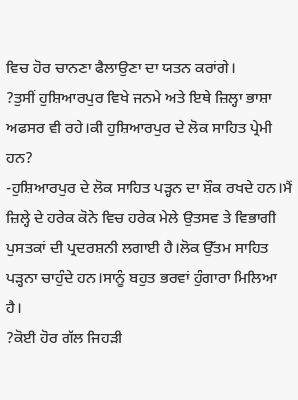ਵਿਚ ਹੋਰ ਚਾਨਣਾ ਫੈਲਾਉਣਾ ਦਾ ਯਤਨ ਕਰਾਂਗੇ।
?ਤੁਸੀਂ ਹੁਸ਼ਿਆਰਪੁਰ ਵਿਖੇ ਜਨਮੇ ਅਤੇ ਇਥੇ ਜ਼ਿਲ੍ਹਾ ਭਾਸ਼ਾ ਅਫਸਰ ਵੀ ਰਹੇ।ਕੀ ਹੁਸ਼ਿਆਰਪੁਰ ਦੇ ਲੋਕ ਸਾਹਿਤ ਪ੍ਰੇਮੀ ਹਨ?
-ਹੁਸ਼ਿਆਰਪੁਰ ਦੇ ਲੋਕ ਸਾਹਿਤ ਪੜ੍ਹਨ ਦਾ ਸ਼ੌਕ ਰਖਦੇ ਹਨ।ਮੈਂ ਜ਼ਿਲ੍ਹੇ ਦੇ ਹਰੇਕ ਕੋਨੇ ਵਿਚ ਹਰੇਕ ਮੇਲੇ ਉਤਸਵ ਤੇ ਵਿਭਾਗੀ ਪੁਸਤਕਾਂ ਦੀ ਪ੍ਰਦਰਸ਼ਨੀ ਲਗਾਈ ਹੈ।ਲੋਕ ਉੱਤਮ ਸਾਹਿਤ ਪੜ੍ਹਨਾ ਚਾਹੁੰਦੇ ਹਨ।ਸਾਨੂੰ ਬਹੁਤ ਭਰਵਾਂ ਹੁੰਗਾਰਾ ਮਿਲਿਆ ਹੈ।
?ਕੋਈ ਹੋਰ ਗੱਲ ਜਿਹੜੀ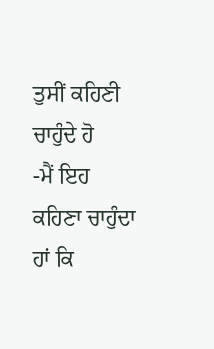ਤੁਸੀਂ ਕਹਿਣੀ ਚਾਹੁੰਦੇ ਹੋ
-ਮੈਂ ਇਹ ਕਹਿਣਾ ਚਾਹੁੰਦਾ ਹਾਂ ਕਿ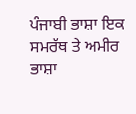ਪੰਜਾਬੀ ਭਾਸ਼ਾ ਇਕ ਸਮਰੱਥ ਤੇ ਅਮੀਰ ਭਾਸ਼ਾ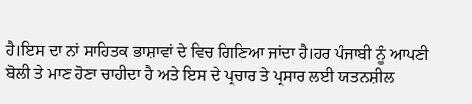ਹੈ।ਇਸ ਦਾ ਨਾਂ ਸਾਹਿਤਕ ਭਾਸ਼ਾਵਾਂ ਦੇ ਵਿਚ ਗਿਣਿਆ ਜਾਂਦਾ ਹੈ।ਹਰ ਪੰਜਾਬੀ ਨੂੰ ਆਪਣੀ ਬੋਲੀ ਤੇ ਮਾਣ ਹੋਣਾ ਚਾਹੀਦਾ ਹੈ ਅਤੇ ਇਸ ਦੇ ਪ੍ਰਚਾਰ ਤੇ ਪ੍ਰਸਾਰ ਲਈ ਯਤਨਸ਼ੀਲ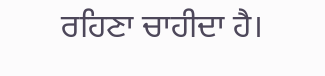ਰਹਿਣਾ ਚਾਹੀਦਾ ਹੈ।